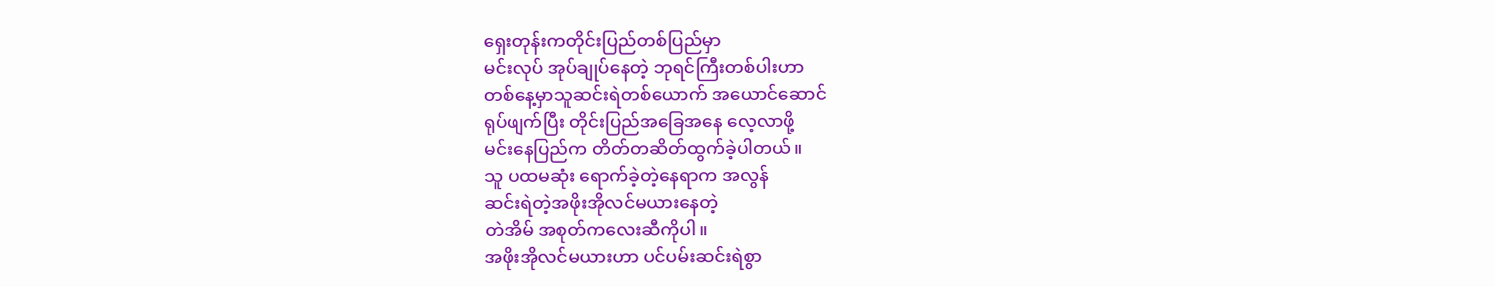ရှေးတုန်းကတိုင်းပြည်တစ်ပြည်မှာ
မင်းလုပ် အုပ်ချုပ်နေတဲ့ ဘုရင်ကြီးတစ်ပါးဟာ
တစ်နေ့မှာသူဆင်းရဲတစ်ယောက် အယောင်ဆောင်
ရုပ်ဖျက်ပြီး တိုင်းပြည်အခြေအနေ လေ့လာဖို့
မင်းနေပြည်က တိတ်တဆိတ်ထွက်ခဲ့ပါတယ်။
သူ ပထမဆုံး ရောက်ခဲ့တဲ့နေရာက အလွန်
ဆင်းရဲတဲ့အဖိုးအိုလင်မယားနေတဲ့
တဲအိမ် အစုတ်ကလေးဆီကိုပါ။
အဖိုးအိုလင်မယားဟာ ပင်ပမ်းဆင်းရဲစွာ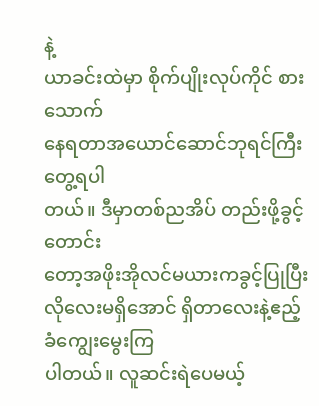နဲ့
ယာခင်းထဲမှာ စိုက်ပျိုးလုပ်ကိုင် စားသောက်
နေရတာအယောင်ဆောင်ဘုရင်ကြီးတွေ့ရပါ
တယ်။ ဒီမှာတစ်ညအိပ် တည်းဖို့ခွင့်တောင်း
တော့အဖိုးအိုလင်မယားကခွင့်ပြုပြီး
လိုလေးမရှိအောင် ရှိတာလေးနဲ့ဧည့်ခံကျွေးမွေးကြ
ပါတယ်။ လူဆင်းရဲပေမယ့်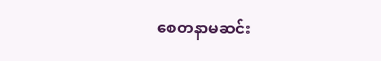စေတနာမဆင်း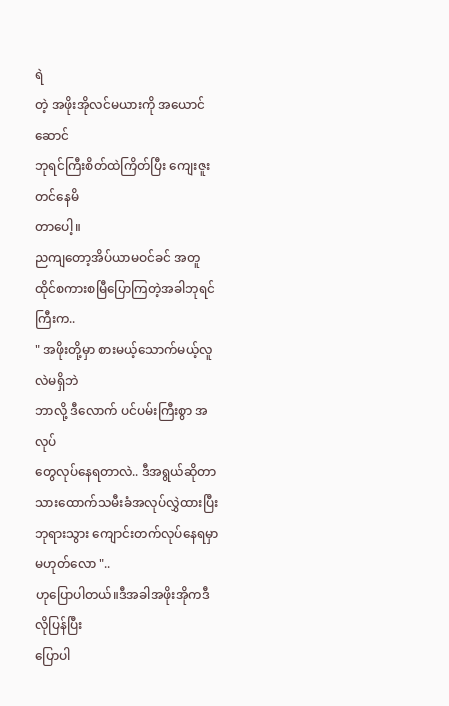ရဲ
တဲ့ အဖိုးအိုလင်မယားကို အယောင်ဆောင်
ဘုရင်ကြီးစိတ်ထဲကြိတ်ပြီး ကျေးဇူးတင်နေမိ
တာပေါ့။
ညကျတော့အိပ်ယာမဝင်ခင် အတူ
ထိုင်စကားစမြီပြောကြတဲ့အခါဘုရင်ကြီးက..
" အဖိုးတို့မှာ စားမယ့်သောက်မယ့်လူလဲမရှိဘဲ
ဘာလို့ ဒီလောက် ပင်ပမ်းကြီးစွာ အလုပ်
တွေလုပ်နေရတာလဲ.. ဒီအရွယ်ဆိုတာ
သားထောက်သမီးခံအလုပ်လွှဲထားပြီး
ဘုရားသွား ကျောင်းတက်လုပ်နေရမှာမဟုတ်လော "..
ဟုပြောပါတယ်။ဒီအခါအဖိုးအိုကဒီလိုပြန်ပြီး
ပြောပါ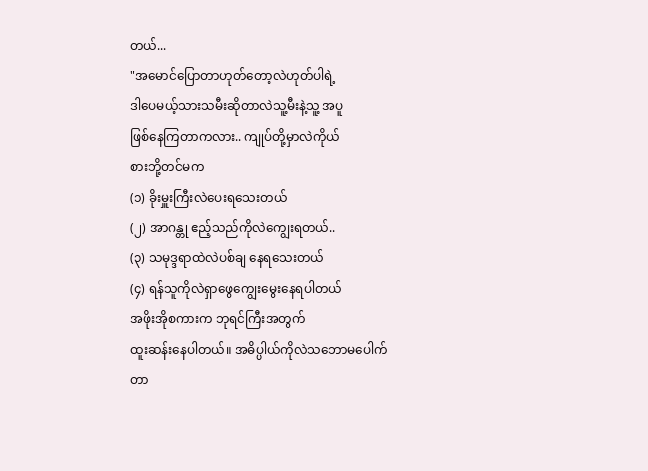တယ်...
"အမောင်ပြောတာဟုတ်တော့လဲဟုတ်ပါရဲ့
ဒါပေမယ့်သားသမီးဆိုတာလဲသူ့မီးနဲ့သူ့ အပူ
ဖြစ်နေကြတာကလား.. ကျုပ်တို့မှာလဲကိုယ်
စားဘို့တင်မက
(၁) ခိုးမှူးကြီးလဲပေးရသေးတယ်
(၂) အာဂန္တု ဧည့်သည်ကိုလဲကျွေးရတယ်..
(၃) သမုဒ္ဒရာထဲလဲပစ်ချ နေရသေးတယ်
(၄) ရန်သူကိုလဲရှာဖွေကျွေးမွေးနေရပါတယ်
အဖိုးအိုစကားက ဘုရင်ကြီးအတွက်
ထူးဆန်းနေပါတယ်။ အဓိပ္ပါယ်ကိုလဲသဘောမပေါက်
တာ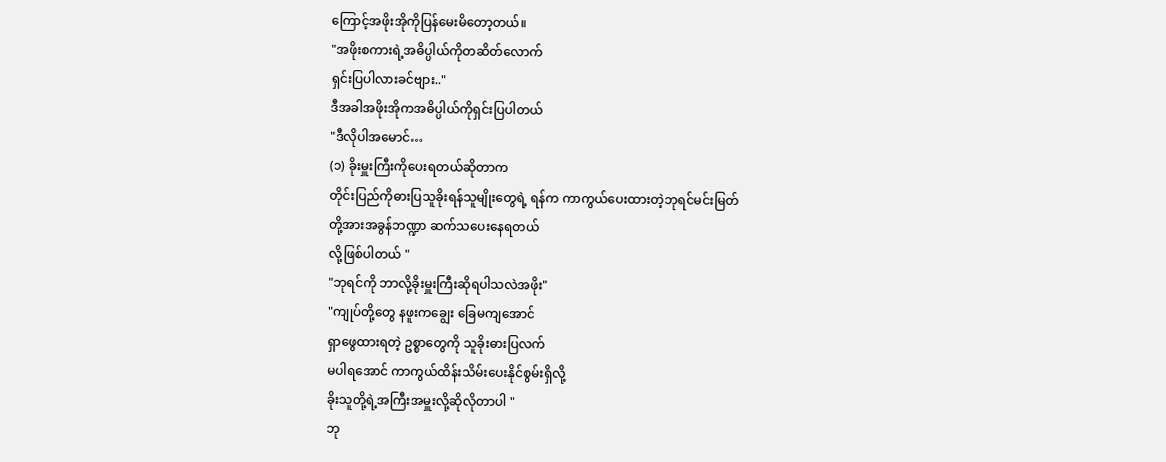ကြောင့်အဖိုးအိုကိုပြန်မေးမိတော့တယ်။
"အဖိုးစကားရဲ့အဓိပ္ပါယ်ကိုတဆိတ်လောက်
ရှင်းပြပါလားခင်ဗျား.."
ဒီအခါအဖိုးအိုကအဓိပ္ပါယ်ကိုရှင်းပြပါတယ်
"ဒီလိုပါအမောင်…
(၁) ခိုးမှူးကြီးကိုပေးရတယ်ဆိုတာက
တိုင်းပြည်ကိုဓားပြသူခိုးရန်သူမျိုးတွေရဲ့ ရန်က ကာကွယ်ပေးထားတဲ့ဘုရင်မင်းမြတ်
တို့အားအခွန်ဘဏ္ဍာ ဆက်သပေးနေရတယ်
လို့ဖြစ်ပါတယ် "
"ဘုရင်ကို ဘာလို့ခိုးမှူးကြီးဆိုရပါသလဲအဖိုး"
"ကျုပ်တို့တွေ နဖူးကချွေး ခြေမကျအောင်
ရှာဖွေထားရတဲ့ ဥစ္စာတွေကို သူခိုးဓားပြလက်
မပါရအောင် ကာကွယ်ထိန်းသိမ်းပေးနိုင်စွမ်းရှိလို့
ခိုးသူတို့ရဲ့အကြီးအမှူးလို့ဆိုလိုတာပါ "
ဘု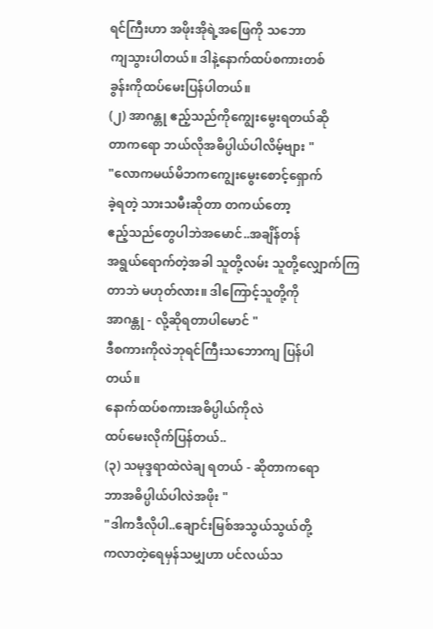ရင်ကြီးဟာ အဖိုးအိုရဲ့အဖြေကို သဘော
ကျသွားပါတယ်။ ဒါနဲ့နောက်ထပ်စကားတစ်
ခွန်းကိုထပ်မေးပြန်ပါတယ်။
(၂) အာဂန္တု ဧည့်သည်ကိုကျွေးမွေးရတယ်ဆို
တာကရော ဘယ်လိုအဓိပ္ပါယ်ပါလိမ့်ဗျား "
"လောကမယ်မိဘကကျွေးမွေးစောင့်ရှောက်
ခဲ့ရတဲ့ သားသမီးဆိုတာ တကယ်တော့
ဧည့်သည်တွေပါဘဲအမောင်..အချိန်တန်
အရွယ်ရောက်တဲ့အခါ သူတို့လမ်း သူတို့လျှောက်ကြ
တာဘဲ မဟုတ်လား။ ဒါကြောင့်သူတို့ကို
အာဂန္တု - လို့ဆိုရတာပါမောင် "
ဒီစကားကိုလဲဘုရင်ကြီးသဘောကျ ပြန်ပါ
တယ်။
နောက်ထပ်စကားအဓိပ္ပါယ်ကိုလဲ
ထပ်မေးလိုက်ပြန်တယ်..
(၃) သမုဒ္ဒရာထဲလဲချ ရတယ် - ဆိုတာကရော
ဘာအဓိပ္ပါယ်ပါလဲအဖိုး "
"ဒါကဒီလိုပါ..ချောင်းမြစ်အသွယ်သွယ်တို့
ကလာတဲ့ရေမှန်သမျှဟာ ပင်လယ်သ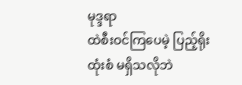မုဒ္ဒရာ
ထဲစီးဝင်ကြပေမဲ့ ပြည့်ရိုးထုံးစံ မရှိသလိုဘဲ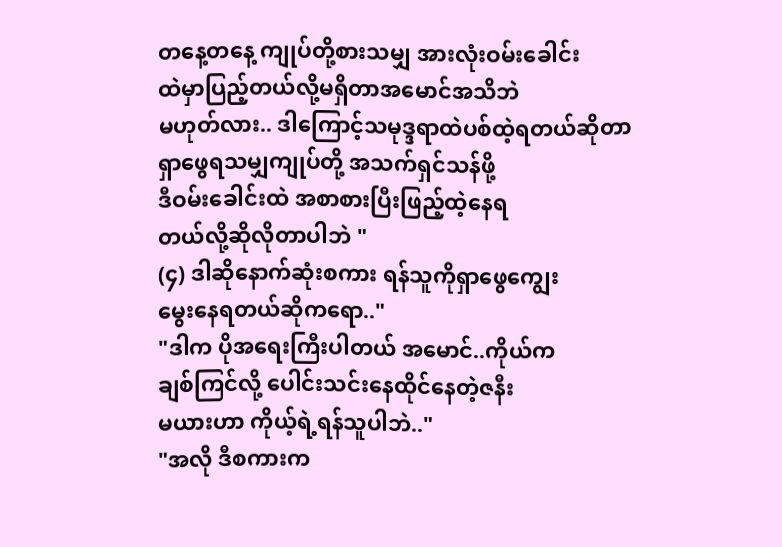တနေ့တနေ့ ကျုပ်တို့စားသမျှ အားလုံးဝမ်းခေါင်း
ထဲမှာပြည့်တယ်လို့မရှိတာအမောင်အသိဘဲ
မဟုတ်လား.. ဒါကြောင့်သမုဒ္ဒရာထဲပစ်ထဲ့ရတယ်ဆိုတာ
ရှာဖွေရသမျှကျုပ်တို့ အသက်ရှင်သန်ဖို့
ဒီဝမ်းခေါင်းထဲ အစာစားပြီးဖြည့်ထဲ့နေရ
တယ်လို့ဆိုလိုတာပါဘဲ "
(၄) ဒါဆိုနောက်ဆုံးစကား ရန်သူကိုရှာဖွေကျွေး
မွေးနေရတယ်ဆိုကရော.."
"ဒါက ပိုအရေးကြီးပါတယ် အမောင်..ကိုယ်က
ချစ်ကြင်လို့ ပေါင်းသင်းနေထိုင်နေတဲ့ဇနီး
မယားဟာ ကိုယ့်ရဲ့ရန်သူပါဘဲ.."
"အလို ဒီစကားက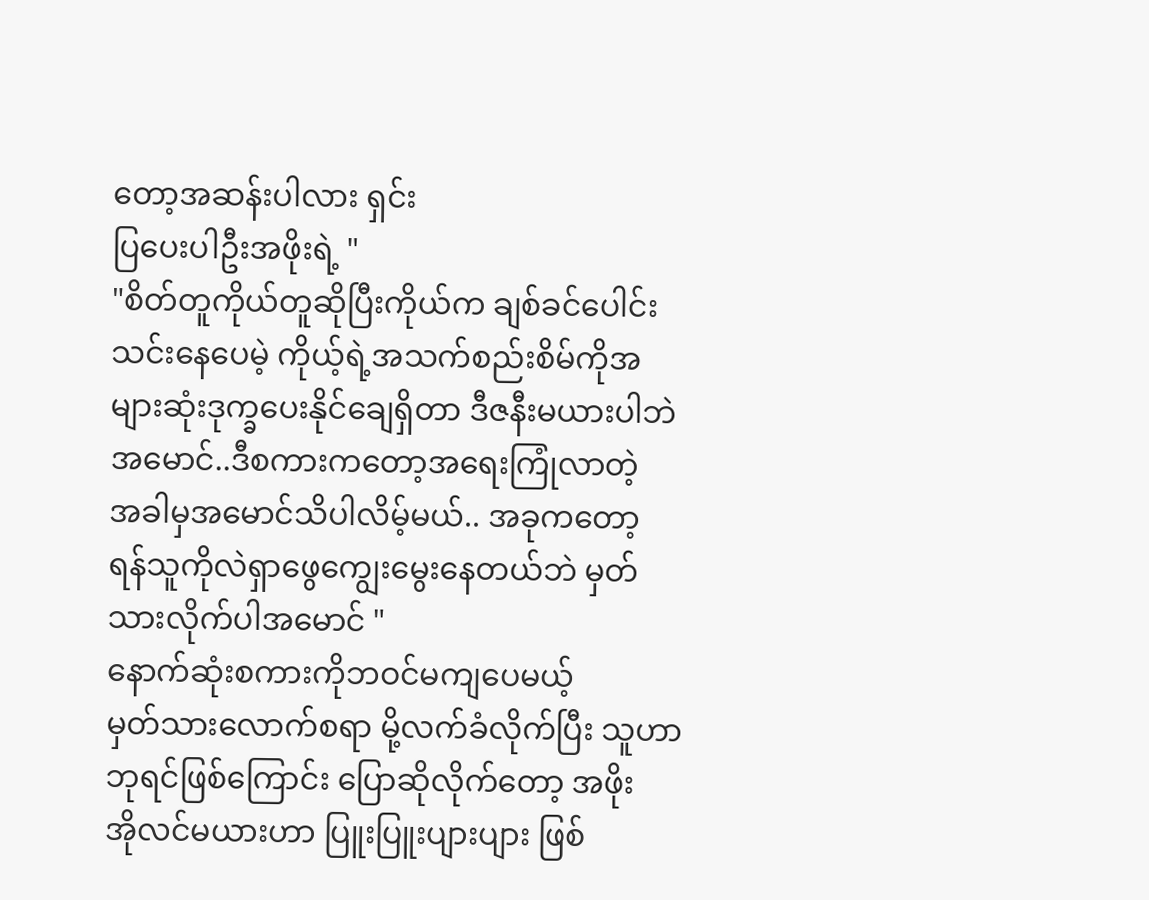တော့အဆန်းပါလား ရှင်း
ပြပေးပါဦးအဖိုးရဲ့ "
"စိတ်တူကိုယ်တူဆိုပြီးကိုယ်က ချစ်ခင်ပေါင်း
သင်းနေပေမဲ့ ကိုယ့်ရဲ့အသက်စည်းစိမ်ကိုအ
များဆုံးဒုက္ခပေးနိုင်ချေရှိတာ ဒီဇနီးမယားပါဘဲ
အမောင်..ဒီစကားကတော့အရေးကြုံလာတဲ့
အခါမှအမောင်သိပါလိမ့်မယ်.. အခုကတော့
ရန်သူကိုလဲရှာဖွေကျွေးမွေးနေတယ်ဘဲ မှတ်
သားလိုက်ပါအမောင် "
နောက်ဆုံးစကားကိုဘဝင်မကျပေမယ့်
မှတ်သားလောက်စရာ မို့လက်ခံလိုက်ပြီး သူဟာ
ဘုရင်ဖြစ်ကြောင်း ပြောဆိုလိုက်တော့ အဖိုး
အိုလင်မယားဟာ ပြူးပြူးပျားပျား ဖြစ်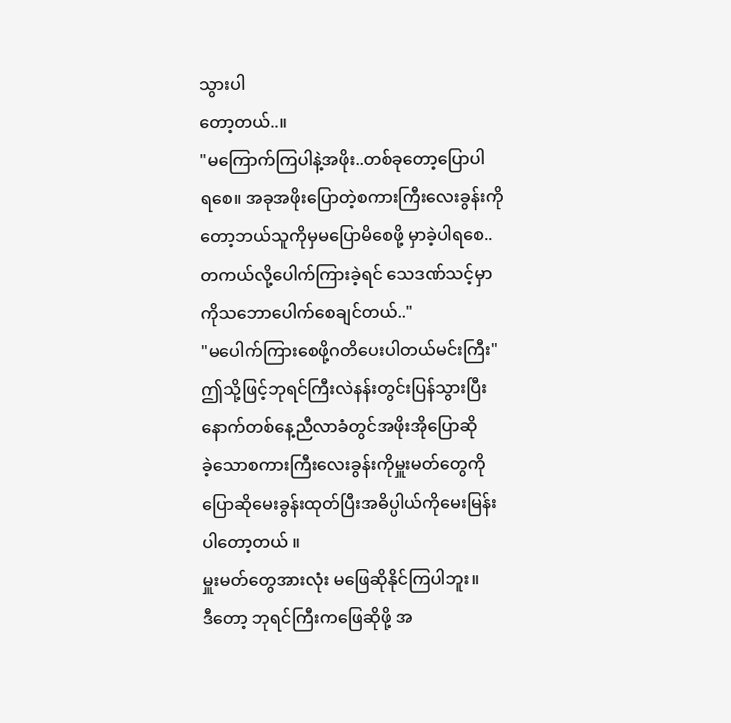သွားပါ
တော့တယ်..။
"မကြောက်ကြပါနဲ့အဖိုး..တစ်ခုတော့ပြောပါ
ရစေ။ အခုအဖိုးပြောတဲ့စကားကြီးလေးခွန်းကို
တော့ဘယ်သူကိုမှမပြောမိစေဖို့ မှာခဲ့ပါရစေ..
တကယ်လို့ပေါက်ကြားခဲ့ရင် သေဒဏ်သင့်မှာ
ကိုသဘောပေါက်စေချင်တယ်.."
"မပေါက်ကြားစေဖို့ဂတိပေးပါတယ်မင်းကြီး"
ဤသို့ဖြင့်ဘုရင်ကြီးလဲနန်းတွင်းပြန်သွားပြီး
နောက်တစ်နေ့ညီလာခံတွင်အဖိုးအိုပြောဆို
ခဲ့သောစကားကြီးလေးခွန်းကိုမှူးမတ်တွေကို
ပြောဆိုမေးခွန်းထုတ်ပြီးအဓိပ္ပါယ်ကိုမေးမြန်း
ပါတော့တယ် ။
မှူးမတ်တွေအားလုံး မဖြေဆိုနိုင်ကြပါဘူး။
ဒီတော့ ဘုရင်ကြီးကဖြေဆိုဖို့ အ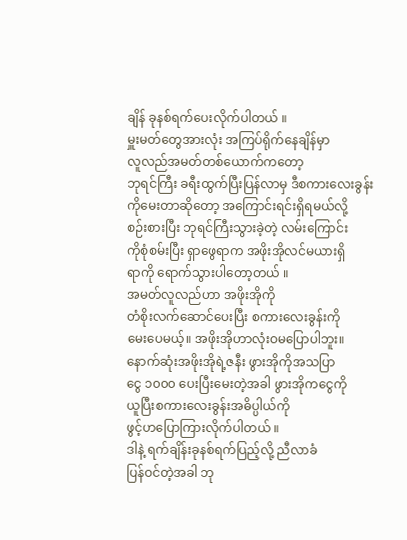ချိန် ခုနစ်ရက်ပေးလိုက်ပါတယ် ။
မှူးမတ်တွေအားလုံး အကြပ်ရိုက်နေချိန်မှာ
လူလည်အမတ်တစ်ယောက်ကတော့
ဘုရင်ကြီး ခရီးထွက်ပြီးပြန်လာမှ ဒီစကားလေးခွန်း
ကိုမေးတာဆိုတော့ အကြောင်းရင်းရှိရမယ်လို့
စဉ်းစားပြီး ဘုရင်ကြီးသွားခဲ့တဲ့ လမ်းကြောင်း
ကိုစုံစမ်းပြီး ရှာဖွေရာက အဖိုးအိုလင်မယားရှိ
ရာကို ရောက်သွားပါတော့တယ် ။
အမတ်လူလည်ဟာ အဖိုးအိုကို
တံစိုးလက်ဆောင်ပေးပြီး စကားလေးခွန်းကို
မေးပေမယ့်။ အဖိုးအိုဟာလုံးဝမပြောပါဘူး။
နောက်ဆုံးအဖိုးအိုရဲ့ဇနီး ဖွားအိုကိုအသပြာ
ငွေ ၁၀၀၀ ပေးပြီးမေးတဲ့အခါ ဖွားအိုကငွေကို
ယူပြီးစကားလေးခွန်းအဓိပ္ပါယ်ကို
ဖွင့်ဟပြောကြားလိုက်ပါတယ် ။
ဒါနဲ့ ရက်ချိန်းခုနစ်ရက်ပြည့်လို့ ညီလာခံ
ပြန်ဝင်တဲ့အခါ ဘု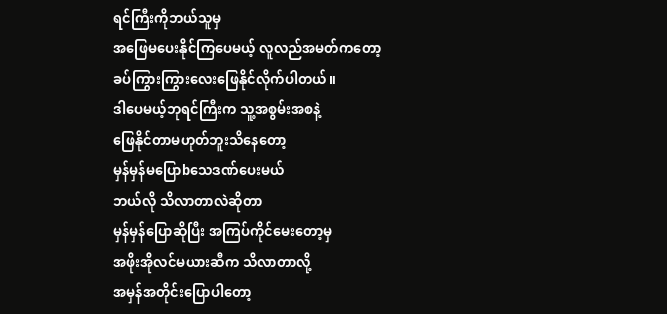ရင်ကြီးကိုဘယ်သူမှ
အဖြေမပေးနိုင်ကြပေမယ့် လူလည်အမတ်ကတော့
ခပ်ကြွားကြွားလေးဖြေနိုင်လိုက်ပါတယ်။
ဒါပေမယ့်ဘုရင်ကြီးက သူ့အစွမ်းအစနဲ့
ဖြေနိုင်တာမဟုတ်ဘူးသိနေတော့
မှန်မှန်မပြောbသေဒဏ်ပေးမယ်
ဘယ်လို သိလာတာလဲဆိုတာ
မှန်မှန်ပြောဆိုပြီး အကြပ်ကိုင်မေးတော့မှ
အဖိုးအိုလင်မယားဆီက သိလာတာလို့
အမှန်အတိုင်းပြောပါတော့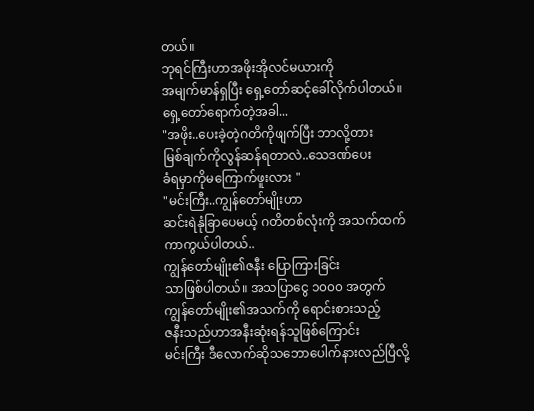တယ်။
ဘုရင်ကြီးဟာအဖိုးအိုလင်မယားကို
အမျက်မာန်ရှပြီး ရှေ့တော်ဆင့်ခေါ်လိုက်ပါတယ်။
ရှေ့တော်ရောက်တဲ့အခါ...
"အဖိုး..ပေးခဲ့တဲ့ဂတိကိုဖျက်ပြီး ဘာလို့တား
မြစ်ချက်ကိုလွန်ဆန်ရတာလဲ..သေဒဏ်ပေး
ခံရမှာကိုမကြောက်ဖူးလား "
"မင်းကြီး..ကျွန်တော်မျိုးဟာ
ဆင်းရဲနုံခြာပေမယ့် ဂတိတစ်လုံးကို အသက်ထက်ကာကွယ်ပါတယ်..
ကျွန်တော်မျိုး၏ဇနီး ပြောကြားခြင်း
သာဖြစ်ပါတယ်။ အသပြာငွေ ၁၀၀၀ အတွက်
ကျွန်တော်မျိုး၏အသက်ကို ရောင်းစားသည့်
ဇနီးသည်ဟာအနီးဆုံးရန်သူဖြစ်ကြောင်း
မင်းကြီး ဒီလောက်ဆိုသဘောပေါက်နားလည်ပြီလို့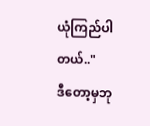ယုံကြည်ပါတယ်.."
ဒီတော့မှဘု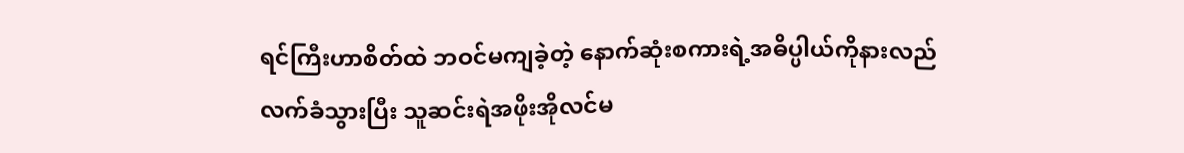ရင်ကြီးဟာစိတ်ထဲ ဘဝင်မကျခဲ့တဲ့ နောက်ဆုံးစကားရဲ့အဓိပ္ပါယ်ကိုနားလည်
လက်ခံသွားပြီး သူဆင်းရဲအဖိုးအိုလင်မ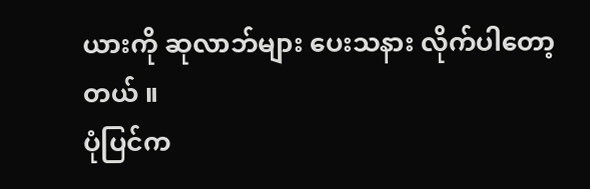ယားကို ဆုလာဘ်များ ပေးသနား လိုက်ပါတော့တယ် ။
ပုံပြင်က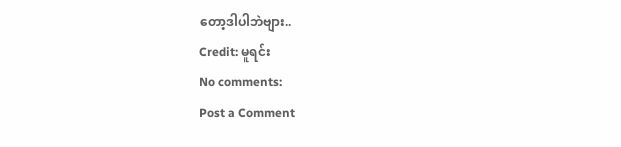တော့ဒါပါဘဲဗျား..
Credit: မူရင်း
No comments:
Post a Comment